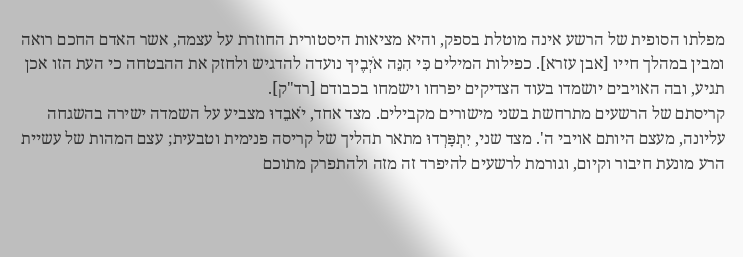מפלתו הסופית של הרשע אינה מוטלת בספק, והיא מציאות היסטורית החוזרת על עצמה, אשר האדם החכם רואה ומבין במהלך חייו [אבן עזרא]. כפילות המילים כִּי הִנֵּה אֹיְבֶיךָ נועדה להדגיש ולחזק את ההבטחה כי העת הזו אכן תגיע, ובה האויבים יושמדו בעוד הצדיקים יפרחו וישמחו בכבודם [רד"ק].
קריסתם של הרשעים מתרחשת בשני מישורים מקבילים. מצד אחד, יֹאבֵדוּ מצביע על השמדה ישירה בהשגחה עליונה, מעצם היותם אויבי ה'. מצד שני, יִתְפָּרְדוּ מתאר תהליך של קריסה פנימית וטבעית; עצם המהות של עשיית הרע מונעת חיבור וקיום, וגורמת לרשעים להיפרד זה מזה ולהתפרק מתוכם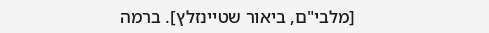[מלבי"ם, ביאור שטיינזלץ]. ברמה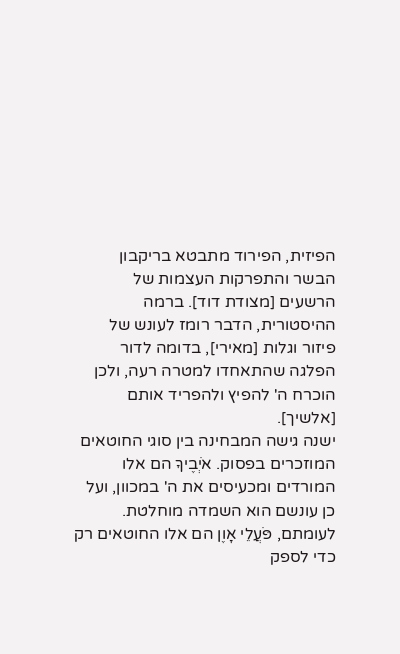הפיזית, הפירוד מתבטא בריקבון הבשר והתפרקות העצמות של הרשעים [מצודת דוד]. ברמה ההיסטורית, הדבר רומז לעונש של פיזור וגלות [מאירי], בדומה לדור הפלגה שהתאחדו למטרה רעה, ולכן הוכרח ה' להפיץ ולהפריד אותם [אלשיך].
ישנה גישה המבחינה בין סוגי החוטאים המוזכרים בפסוק. אֹיְבֶיךָ הם אלו המורדים ומכעיסים את ה' במכוון, ועל כן עונשם הוא השמדה מוחלטת. לעומתם, פֹּעֲלֵי אָוֶן הם אלו החוטאים רק כדי לספק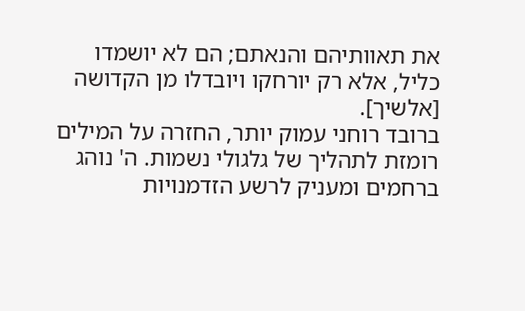את תאוותיהם והנאתם; הם לא יושמדו כליל, אלא רק יורחקו ויובדלו מן הקדושה [אלשיך].
ברובד רוחני עמוק יותר, החזרה על המילים רומזת לתהליך של גלגולי נשמות. ה' נוהג ברחמים ומעניק לרשע הזדמנויות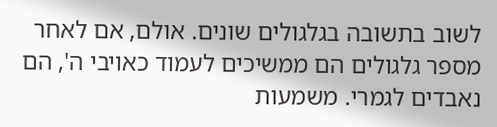לשוב בתשובה בגלגולים שונים. אולם, אם לאחר מספר גלגולים הם ממשיכים לעמוד כאויבי ה', הם נאבדים לגמרי. משמעות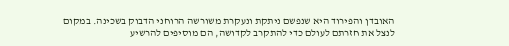האובדן והפירוד היא שנפשם ניתקת ונעקרת משורשה הרוחני הדבוק בשכינה. במקום לנצל את חזרתם לעולם כדי להתקרב לקדושה, הם מוסיפים להרשיע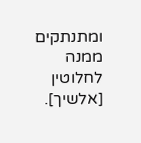ומתנתקים ממנה לחלוטין [אלשיך].